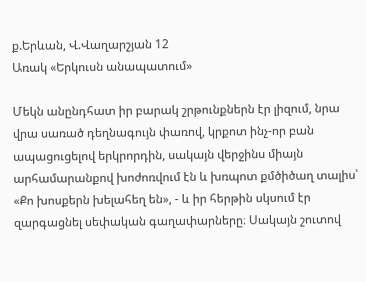ք.Երևան, Վ.Վաղարշյան 12
Առակ «Երկուսն անապատում»

Մեկն անընդհատ իր բարակ շրթունքներն էր լիզում, նրա վրա սառած դեղնագույն փառով, կրքոտ ինչ-որ բան ապացուցելով երկրորդին, սակայն վերջինս միայն արհամարանքով խոժոռվում էն և խռպոտ քմծիծաղ տալիս՝ «Քո խոսքերն խելահեղ են», - և իր հերթին սկսում էր զարգացնել սեփական գաղափարները։ Սակայն շուտով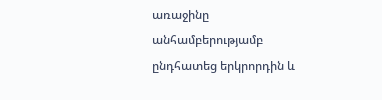առաջինը անհամբերությամբ ընդհատեց երկրորդին և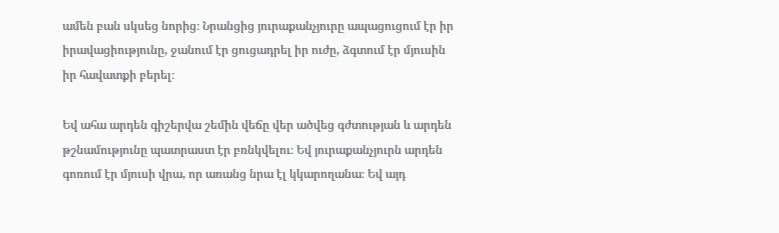ամեն բան սկսեց նորից։ Նրանցից յուրաքանչյուրը ապացուցում էր իր իրավացիությունը, ջանում էր ցուցադրել իր ուժը, ձգտում էր մյուսին իր հավատքի բերել։

Եվ ահա արդեն գիշերվա շեմին վեճը վեր ածվեց գժտության և արդեն թշնամությունը պատրաստ էր բռնկվելու։ Եվ յուրաքանչյուրն արդեն գոռում էր մյուսի վրա, որ առանց նրա էլ կկարողանա։ Եվ այդ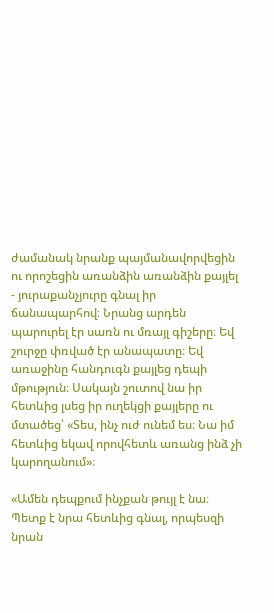ժամանակ նրանք պայմանավորվեցին ու որոշեցին առանձին առանձին քայլել - յուրաքանչյուրը գնալ իր ճանապարհով։ Նրանց արդեն պարուրել էր սառն ու մռայլ գիշերը։ Եվ շուրջը փռված էր անապատը։ Եվ առաջինը հանդուգն քայլեց դեպի մթություն։ Սակայն շուտով նա իր հետևից լսեց իր ուղեկցի քայլերը ու մտածեց՝ «Տես, ինչ ուժ ունեմ ես։ Նա իմ հետևից եկավ որովհետև առանց ինձ չի կարողանում»։

«Ամեն դեպքում ինչքան թույլ է նա։ Պետք է նրա հետևից գնալ, որպեսզի նրան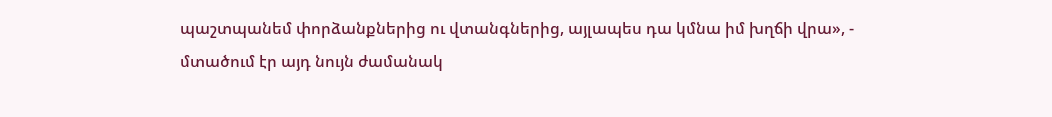պաշտպանեմ փորձանքներից ու վտանգներից, այլապես դա կմնա իմ խղճի վրա», - մտածում էր այդ նույն ժամանակ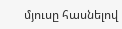մյուսը հասնելով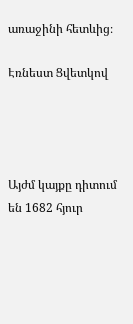առաջինի հետևից։

Էռնեստ Ցվետկով




Այժմ կայքը դիտում են 1682 հյուր